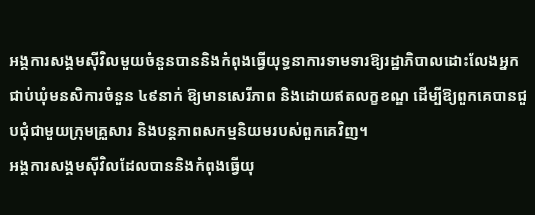អង្គការសង្គមស៊ីវិលមួយចំនួនបាននិងកំពុងធ្វើយុទ្ធនាការទាមទារឱ្យរដ្ឋាភិបាលដោះលែងអ្នកជាប់ឃុំមនសិការចំនួន ៤៩នាក់ ឱ្យមានសេរីភាព និងដោយឥតលក្ខខណ្ឌ ដើម្បីឱ្យពួកគេបានជួបជុំជាមួយក្រុមគ្រួសារ និងបន្តភាពសកម្មនិយមរបស់ពួកគេវិញ។
អង្គការសង្គមស៊ីវិលដែលបាននិងកំពុងធ្វើយុ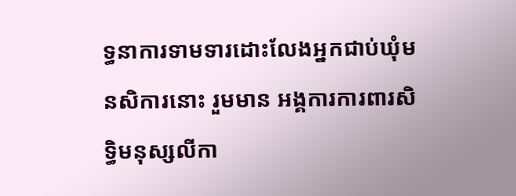ទ្ធនាការទាមទារដោះលែងអ្នកជាប់ឃុំមនសិការនោះ រួមមាន អង្គការការពារសិទ្ធិមនុស្សលីកា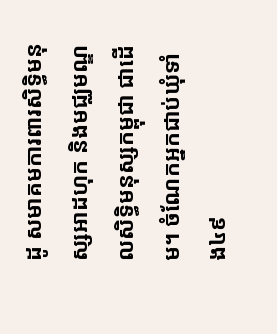ដូ សមាគមការពារសិទ្ធិមនុស្សអាដហុក និងមជ្ឈមណ្ឌលសិទ្ធិមនុស្សកម្ពុជា ជាដើម។ ចំណែកអ្នកជាប់ឃុំទាំង៤៩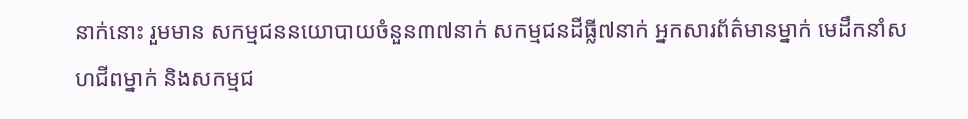នាក់នោះ រួមមាន សកម្មជននយោបាយចំនួន៣៧នាក់ សកម្មជនដីធ្លី៧នាក់ អ្នកសារព័ត៌មានម្នាក់ មេដឹកនាំសហជីពម្នាក់ និងសកម្មជ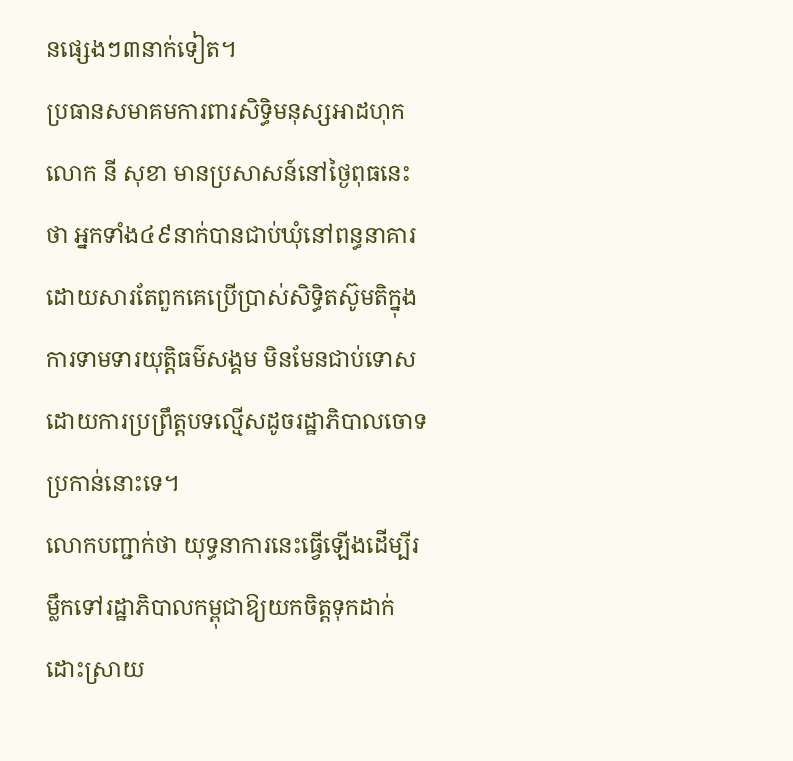នផ្សេងៗ៣នាក់ទៀត។
ប្រធានសមាគមការពារសិទ្ធិមនុស្សអាដហុក លោក នី សុខា មានប្រសាសន៍នៅថ្ងៃពុធនេះថា អ្នកទាំង៤៩នាក់បានជាប់ឃុំនៅពន្ធនាគារ ដោយសារតែពួកគេប្រើប្រាស់សិទ្ធិតស៊ូមតិក្នុងការទាមទារយុត្តិធម៌សង្គម មិនមែនជាប់ទោសដោយការប្រព្រឹត្តបទល្មើសដូចរដ្ឋាភិបាលចោទប្រកាន់នោះទេ។
លោកបញ្ជាក់ថា យុទ្ធនាការនេះធ្វើឡើងដើម្បីរម្លឹកទៅរដ្ឋាភិបាលកម្ពុជាឱ្យយកចិត្តទុកដាក់ ដោះស្រាយ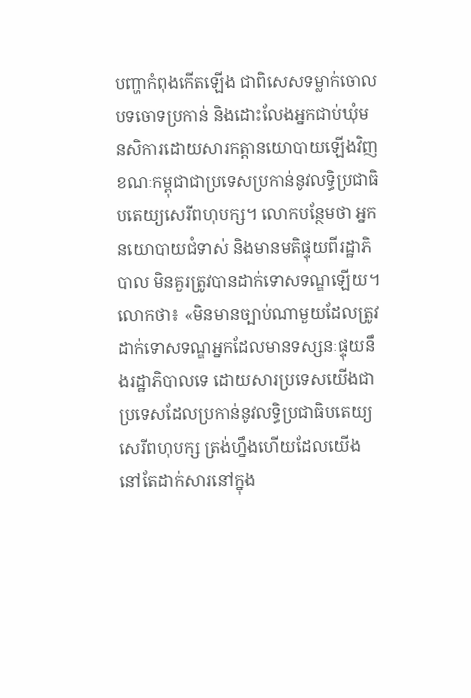បញ្ហាកំពុងកើតឡើង ជាពិសេសទម្លាក់ចោលបទចោទប្រកាន់ និងដោះលែងអ្នកជាប់ឃុំមនសិការដោយសារកត្តានយោបាយឡើងវិញ ខណៈកម្ពុជាជាប្រទេសប្រកាន់នូវលទ្ធិប្រជាធិបតេយ្យសេរីពហុបក្ស។ លោកបន្ថែមថា អ្នកនយោបាយជំទាស់ និងមានមតិផ្ទុយពីរដ្ឋាភិបាល មិនគួរត្រូវបានដាក់ទោសទណ្ឌឡើយ។
លោកថា៖ «មិនមានច្បាប់ណាមួយដែលត្រូវដាក់ទោសទណ្ឌអ្នកដែលមានទស្សនៈផ្ទុយនឹងរដ្ឋាភិបាលទេ ដោយសារប្រទេសយើងជាប្រទេសដែលប្រកាន់នូវលទ្ធិប្រជាធិបតេយ្យសេរីពហុបក្ស ត្រង់ហ្នឹងហើយដែលយើងនៅតែដាក់សារនៅក្នុង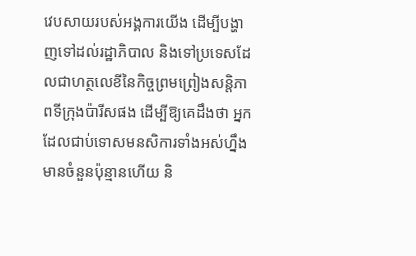វេបសាយរបស់អង្គការយើង ដើម្បីបង្ហាញទៅដល់រដ្ឋាភិបាល និងទៅប្រទេសដែលជាហត្ថលេខីនៃកិច្ចព្រមព្រៀងសន្តិភាពទីក្រុងប៉ារីសផង ដើម្បីឱ្យគេដឹងថា អ្នកដែលជាប់ទោសមនសិការទាំងអស់ហ្នឹងមានចំនួនប៉ុន្មានហើយ និ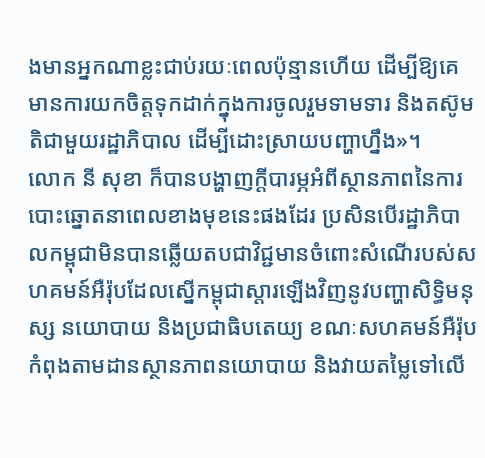ងមានអ្នកណាខ្លះជាប់រយៈពេលប៉ុន្មានហើយ ដើម្បីឱ្យគេមានការយកចិត្តទុកដាក់ក្នុងការចូលរួមទាមទារ និងតស៊ូមតិជាមួយរដ្ឋាភិបាល ដើម្បីដោះស្រាយបញ្ហាហ្នឹង»។
លោក នី សុខា ក៏បានបង្ហាញក្ដីបារម្ភអំពីស្ថានភាពនៃការបោះឆ្នោតនាពេលខាងមុខនេះផងដែរ ប្រសិនបើរដ្ឋាភិបាលកម្ពុជាមិនបានឆ្លើយតបជាវិជ្ជមានចំពោះសំណើរបស់សហគមន៍អឺរ៉ុបដែលស្នើកម្ពុជាស្តារឡើងវិញនូវបញ្ហាសិទ្ធិមនុស្ស នយោបាយ និងប្រជាធិបតេយ្យ ខណៈសហគមន៍អឺរ៉ុបកំពុងតាមដានស្ថានភាពនយោបាយ និងវាយតម្លៃទៅលើ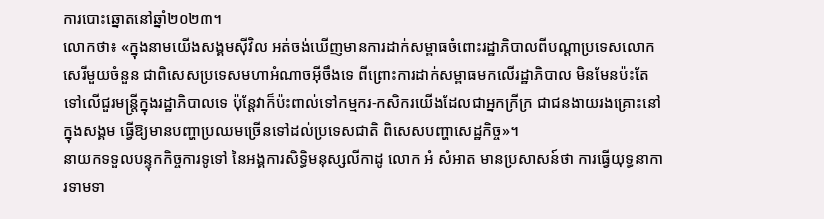ការបោះឆ្នោតនៅឆ្នាំ២០២៣។
លោកថា៖ «ក្នុងនាមយើងសង្គមស៊ីវិល អត់ចង់ឃើញមានការដាក់សម្ពាធចំពោះរដ្ឋាភិបាលពីបណ្ដាប្រទេសលោកសេរីមួយចំនួន ជាពិសេសប្រទេសមហាអំណាចអ៊ីចឹងទេ ពីព្រោះការដាក់សម្ពាធមកលើរដ្ឋាភិបាល មិនមែនប៉ះតែទៅលើជួរមន្ត្រីក្នុងរដ្ឋាភិបាលទេ ប៉ុន្តែវាក៏ប៉ះពាល់ទៅកម្មករ-កសិករយើងដែលជាអ្នកក្រីក្រ ជាជនងាយរងគ្រោះនៅក្នុងសង្គម ធ្វើឱ្យមានបញ្ហាប្រឈមច្រើនទៅដល់ប្រទេសជាតិ ពិសេសបញ្ហាសេដ្ឋកិច្ច»។
នាយកទទួលបន្ទុកកិច្ចការទូទៅ នៃអង្គការសិទ្ធិមនុស្សលីកាដូ លោក អំ សំអាត មានប្រសាសន៍ថា ការធ្វើយុទ្ធនាការទាមទា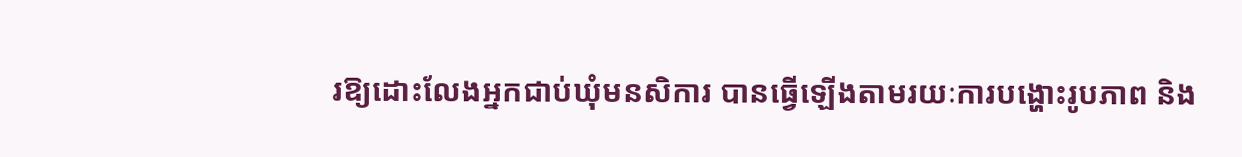រឱ្យដោះលែងអ្នកជាប់ឃុំមនសិការ បានធ្វើឡើងតាមរយៈការបង្ហោះរូបភាព និង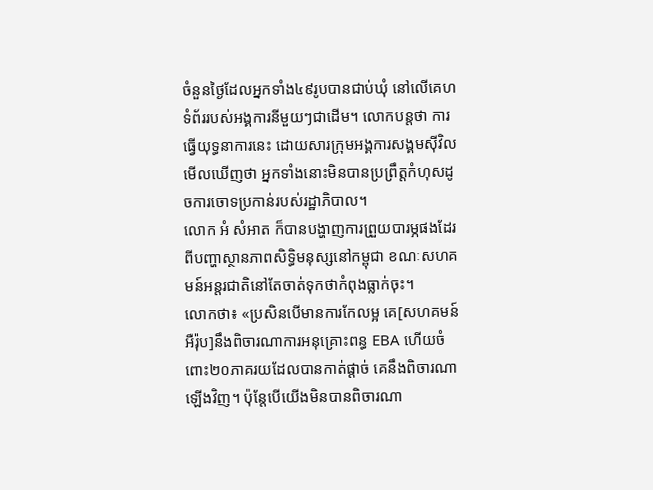ចំនួនថ្ងៃដែលអ្នកទាំង៤៩រូបបានជាប់ឃុំ នៅលើគេហទំព័ររបស់អង្គការនីមួយៗជាដើម។ លោកបន្តថា ការធ្វើយុទ្ធនាការនេះ ដោយសារក្រុមអង្គការសង្គមស៊ីវិលមើលឃើញថា អ្នកទាំងនោះមិនបានប្រព្រឹត្តកំហុសដូចការចោទប្រកាន់របស់រដ្ឋាភិបាល។
លោក អំ សំអាត ក៏បានបង្ហាញការព្រួយបារម្ភផងដែរពីបញ្ហាស្ថានភាពសិទ្ធិមនុស្សនៅកម្ពុជា ខណៈសហគមន៍អន្តរជាតិនៅតែចាត់ទុកថាកំពុងធ្លាក់ចុះ។
លោកថា៖ «ប្រសិនបើមានការកែលម្អ គេ[សហគមន៍អឺរ៉ុប]នឹងពិចារណាការអនុគ្រោះពន្ធ EBA ហើយចំពោះ២០ភាគរយដែលបានកាត់ផ្ដាច់ គេនឹងពិចារណាឡើងវិញ។ ប៉ុន្តែបើយើងមិនបានពិចារណា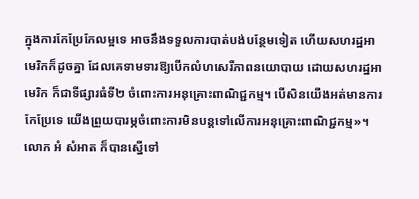ក្នុងការកែប្រែកែលម្អទេ អាចនឹងទទួលការបាត់បង់បន្ថែមទៀត ហើយសហរដ្ឋអាមេរិកក៏ដូចគ្នា ដែលគេទាមទារឱ្យបើកលំហសេរីភាពនយោបាយ ដោយសហរដ្ឋអាមេរិក ក៏ជាទីផ្សារធំទី២ ចំពោះការអនុគ្រោះពាណិជ្ជកម្ម។ បើសិនយើងអត់មានការកែប្រែទេ យើងព្រួយបារម្ភចំពោះការមិនបន្តទៅលើការអនុគ្រោះពាណិជ្ជកម្ម»។
លោក អំ សំអាត ក៏បានស្នើទៅ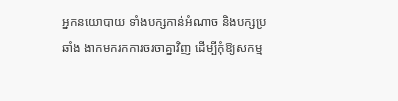អ្នកនយោបាយ ទាំងបក្សកាន់អំណាច និងបក្សប្រឆាំង ងាកមករកការចរចាគ្នាវិញ ដើម្បីកុំឱ្យសកម្ម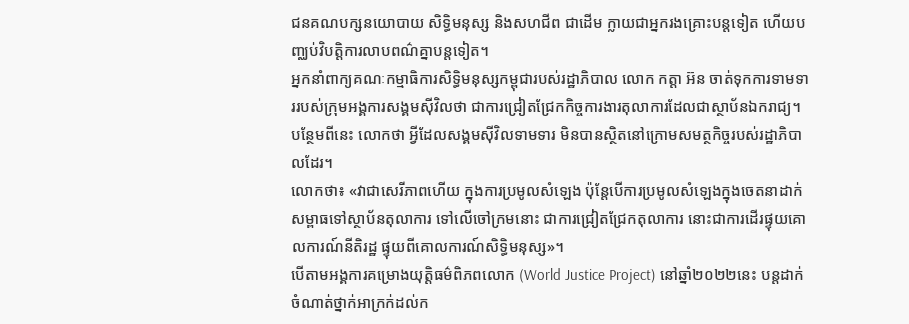ជនគណបក្សនយោបាយ សិទ្ធិមនុស្ស និងសហជីព ជាដើម ក្លាយជាអ្នករងគ្រោះបន្តទៀត ហើយបញ្ឈប់វិបត្តិការលាបពណ៌គ្នាបន្តទៀត។
អ្នកនាំពាក្យគណៈកម្មាធិការសិទ្ធិមនុស្សកម្ពុជារបស់រដ្ឋាភិបាល លោក កត្តា អ៊ន ចាត់ទុកការទាមទាររបស់ក្រុមអង្គការសង្គមស៊ីវិលថា ជាការជ្រៀតជ្រែកកិច្ចការងារតុលាការដែលជាស្ថាប័នឯករាជ្យ។ បន្ថែមពីនេះ លោកថា អ្វីដែលសង្គមស៊ីវិលទាមទារ មិនបានស្ថិតនៅក្រោមសមត្ថកិច្ចរបស់រដ្ឋាភិបាលដែរ។
លោកថា៖ «វាជាសេរីភាពហើយ ក្នុងការប្រមូលសំឡេង ប៉ុន្តែបើការប្រមូលសំឡេងក្នុងចេតនាដាក់សម្ពាធទៅស្ថាប័នតុលាការ ទៅលើចៅក្រមនោះ ជាការជ្រៀតជ្រែកតុលាការ នោះជាការដើរផ្ទុយគោលការណ៍នីតិរដ្ឋ ផ្ទុយពីគោលការណ៍សិទ្ធិមនុស្ស»។
បើតាមអង្គការគម្រោងយុត្តិធម៌ពិភពលោក (World Justice Project) នៅឆ្នាំ២០២២នេះ បន្តដាក់ចំណាត់ថ្នាក់អាក្រក់ដល់ក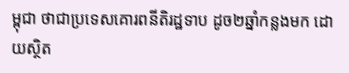ម្ពុជា ថាជាប្រទេសគោរពនីតិរដ្ឋទាប ដូច២ឆ្នាំកន្លងមក ដោយស្ថិត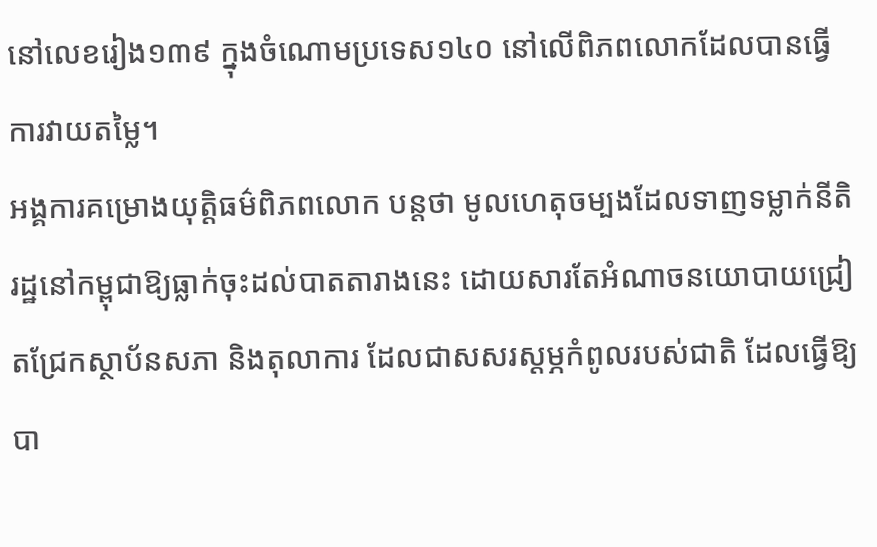នៅលេខរៀង១៣៩ ក្នុងចំណោមប្រទេស១៤០ នៅលើពិភពលោកដែលបានធ្វើការវាយតម្លៃ។
អង្គការគម្រោងយុត្តិធម៌ពិភពលោក បន្តថា មូលហេតុចម្បងដែលទាញទម្លាក់នីតិរដ្ឋនៅកម្ពុជាឱ្យធ្លាក់ចុះដល់បាតតារាងនេះ ដោយសារតែអំណាចនយោបាយជ្រៀតជ្រែកស្ថាប័នសភា និងតុលាការ ដែលជាសសរស្ដម្ភកំពូលរបស់ជាតិ ដែលធ្វើឱ្យបា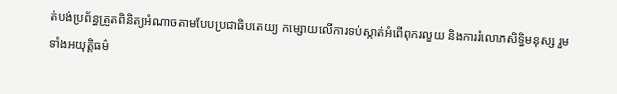ត់បង់ប្រព័ន្ធត្រួតពិនិត្យអំណាចតាមបែបប្រជាធិបតេយ្យ កម្សោយលើការទប់ស្កាត់អំពើពុករលួយ និងការរំលោភសិទ្ធិមនុស្ស រួមទាំងអយុត្តិធម៌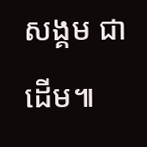សង្គម ជាដើម៕